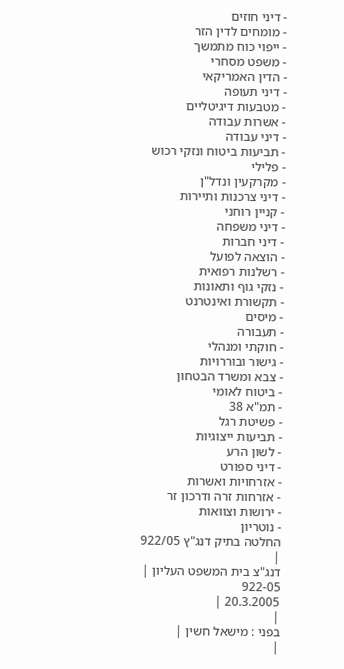- דיני חוזים
- מומחים לדין הזר
- ייפוי כוח מתמשך
- משפט מסחרי
- הדין האמריקאי
- דיני תעופה
- מטבעות דיגיטליים
- אשרות עבודה
- דיני עבודה
- תביעות ביטוח ונזקי רכוש
- פלילי
- מקרקעין ונדל"ן
- דיני צרכנות ותיירות
- קניין רוחני
- דיני משפחה
- דיני חברות
- הוצאה לפועל
- רשלנות רפואית
- נזקי גוף ותאונות
- תקשורת ואינטרנט
- מיסים
- תעבורה
- חוקתי ומנהלי
- גישור ובוררויות
- צבא ומשרד הבטחון
- ביטוח לאומי
- תמ"א 38
- פשיטת רגל
- תביעות ייצוגיות
- לשון הרע
- דיני ספורט
- אזרחויות ואשרות
- אזרחות זרה ודרכון זר
- ירושות וצוואות
- נוטריון
החלטה בתיק דנג"ץ 922/05
|
דנג"צ בית המשפט העליון |
922-05
20.3.2005 |
|
בפני : מישאל חשין |
|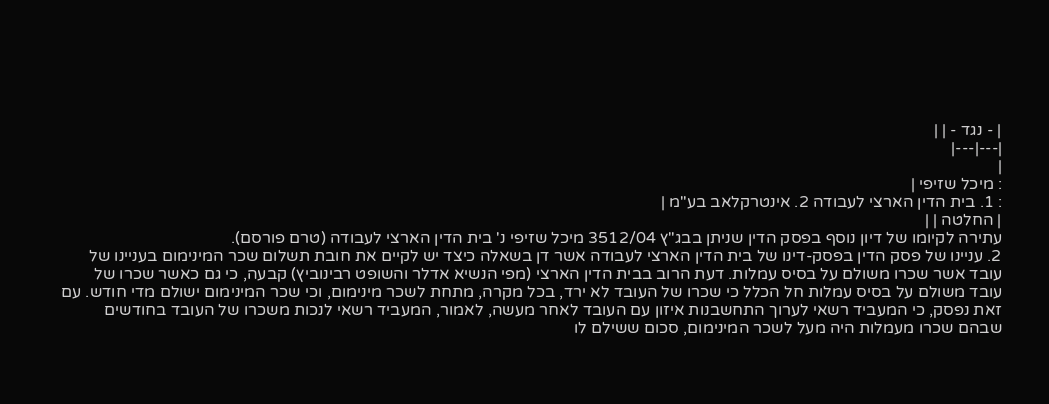| - נגד - | |
|---|---|
|
: מיכל שזיפי |
: 1. בית הדין הארצי לעבודה 2. אינטרקלאב בע"מ |
| החלטה | |
עתירה לקיומו של דיון נוסף בפסק הדין שניתן בבג"ץ 3512/04 מיכל שזיפי נ' בית הדין הארצי לעבודה (טרם פורסם).
2. עניינו של פסק הדין בפסק-דינו של בית הדין הארצי לעבודה אשר דן בשאלה כיצד יש לקיים את חובת תשלום שכר המינימום בעניינו של עובד אשר שכרו משולם על בסיס עמלות. דעת הרוב בבית הדין הארצי (מפי הנשיא אדלר והשופט רבינוביץ) קבעה, כי גם כאשר שכרו של עובד משולם על בסיס עמלות חל הכלל כי שכרו של העובד לא ירד, בכל מקרה, מתחת לשכר מינימום, וכי שכר המינימום ישולם מדי חודש. עם זאת נפסק, כי המעביד רשאי לערוך התחשבנות איזון עם העובד לאחר מעשה, לאמור, המעביד רשאי לנכות משכרו של העובד בחודשים שבהם שכרו מעמלות היה מעל לשכר המינימום, סכום ששילם לו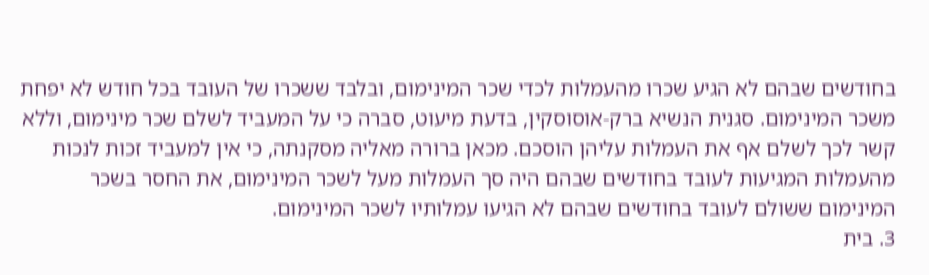בחודשים שבהם לא הגיע שכרו מהעמלות לכדי שכר המינימום, ובלבד ששכרו של העובד בכל חודש לא יפחת משכר המינימום. סגנית הנשיא ברק-אוסוסקין, בדעת מיעוט, סברה כי על המעביד לשלם שכר מינימום, וללא קשר לכך לשלם אף את העמלות עליהן הוסכם. מכאן ברורה מאליה מסקנתה, כי אין למעביד זכות לנכות מהעמלות המגיעות לעובד בחודשים שבהם היה סך העמלות מעל לשכר המינימום, את החסר בשכר המינימום ששולם לעובד בחודשים שבהם לא הגיעו עמלותיו לשכר המינימום.
3. בית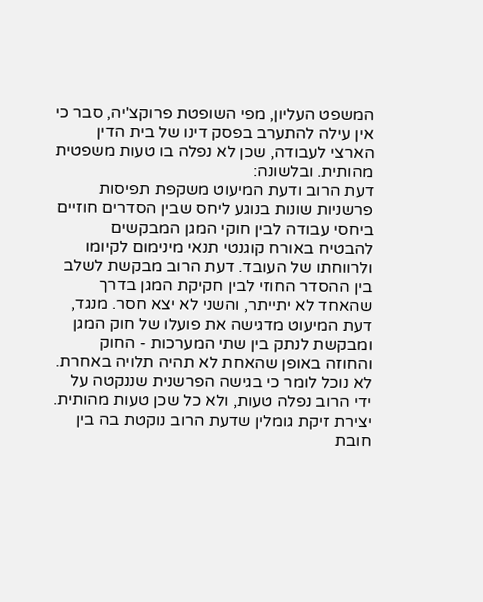המשפט העליון, מפי השופטת פרוקצ'יה, סבר כי אין עילה להתערב בפסק דינו של בית הדין הארצי לעבודה, שכן לא נפלה בו טעות משפטית מהותית. ובלשונה:
דעת הרוב ודעת המיעוט משקפת תפיסות פרשניות שונות בנוגע ליחס שבין הסדרים חוזיים ביחסי עבודה לבין חוקי המגן המבקשים להבטיח באורח קוגנטי תנאי מינימום לקיומו ולרווחתו של העובד. דעת הרוב מבקשת לשלב בין ההסדר החוזי לבין חקיקת המגן בדרך שהאחד לא יתייתר, והשני לא יצא חסר. מנגד, דעת המיעוט מדגישה את פועלו של חוק המגן ומבקשת לנתק בין שתי המערכות - החוק והחוזה באופן שהאחת לא תהיה תלויה באחרת. לא נוכל לומר כי בגישה הפרשנית שננקטה על ידי הרוב נפלה טעות, ולא כל שכן טעות מהותית. יצירת זיקת גומלין שדעת הרוב נוקטת בה בין חובת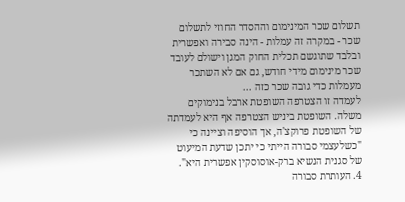תשלום שכר המינימום וההסדר החוזי לתשלום שכר - במקרה זה עמלות - הינה סבירה ואפשרית ובלבד שתוגשם תכלית החוק המגן וישולם לעובד שכר מינימום מידי חודש, גם אם לא השתכר מעמלות כדי גובה שכר כזה ...
לעמדה זו הצטרפה השופטת ארבל בנימוקים משלה. השופטת ביניש הצטרפה אף היא לעמדתה של השופטת פרוקצ'ה, אך הוסיפה וציינה כי "כשלעצמי סבורה הייתי כי יתכן שדעת המיעוט של סגנית הנשיא ברק-אוסוסקין אפשרית היא".
4. העותרת סבורה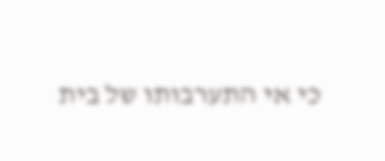כי אי התערבותו של בית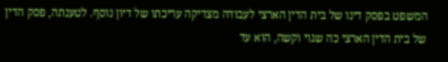המשפט בפסק דינו של בית הדין הארצי לעבודה מצדיקה עריכתו של דיון נוסף. לטענתה, פסק הדין של בית הדין הארצי כה שגוי וקשה, הוא עד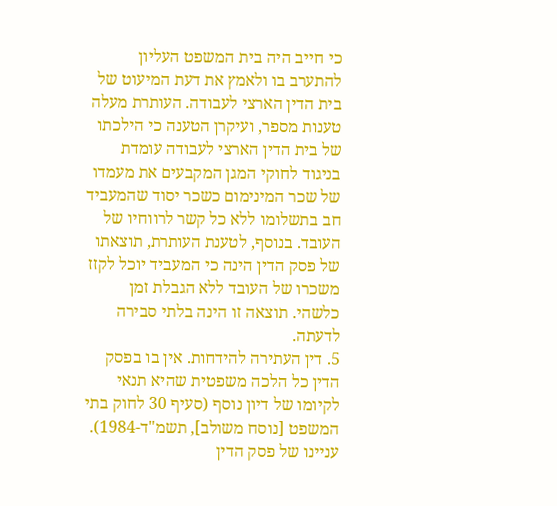כי חייב היה בית המשפט העליון להתערב בו ולאמץ את דעת המיעוט של בית הדין הארצי לעבודה. העותרת מעלה טענות מספר, ועיקרן הטענה כי הילכתו של בית הדין הארצי לעבודה עומדת בניגוד לחוקי המגן המקבעים את מעמדו של שכר המינימום כשכר יסוד שהמעביד חב בתשלומו ללא כל קשר לרווחיו של העובד. בנוסף, לטענת העותרת, תוצאתו של פסק הדין הינה כי המעביד יוכל לקזז משכרו של העובד ללא הגבלת זמן כלשהי. תוצאה זו הינה בלתי סבירה לדעתה.
5. דין העתירה להידחות. אין בו בפסק הדין כל הלכה משפטית שהיא תנאי לקיומו של דיון נוסף (סעיף 30 לחוק בתי המשפט [נוסח משולב], תשמ"ד-1984). עניינו של פסק הדין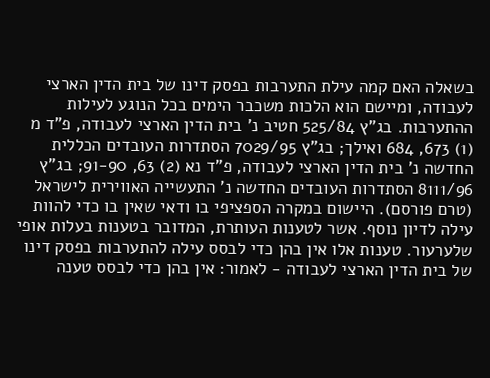בשאלה האם קמה עילת התערבות בפסק דינו של בית הדין הארצי לעבודה, ומיישם הוא הלכות משכבר הימים בכל הנוגע לעילות ההתערבות. בג"ץ 525/84 חטיב נ' בית הדין הארצי לעבודה, פ"ד מ (1) 673, 684 ואילך; בג"ץ 7029/95 הסתדרות העובדים הכללית החדשה נ' בית הדין הארצי לעבודה, פ"ד נא (2) 63, 91-90; בג"ץ 8111/96 הסתדרות העובדים החדשה נ' התעשייה האווירית לישראל (טרם פורסם). היישום במקרה הספציפי בו ודאי שאין בו כדי להוות עילה לדיון נוסף. אשר לטענות העותרת, המדובר בטענות בעלות אופי שלערעור. טענות אלו אין בהן כדי לבסס עילה להתערבות בפסק דינו של בית הדין הארצי לעבודה - לאמור: אין בהן כדי לבסס טענה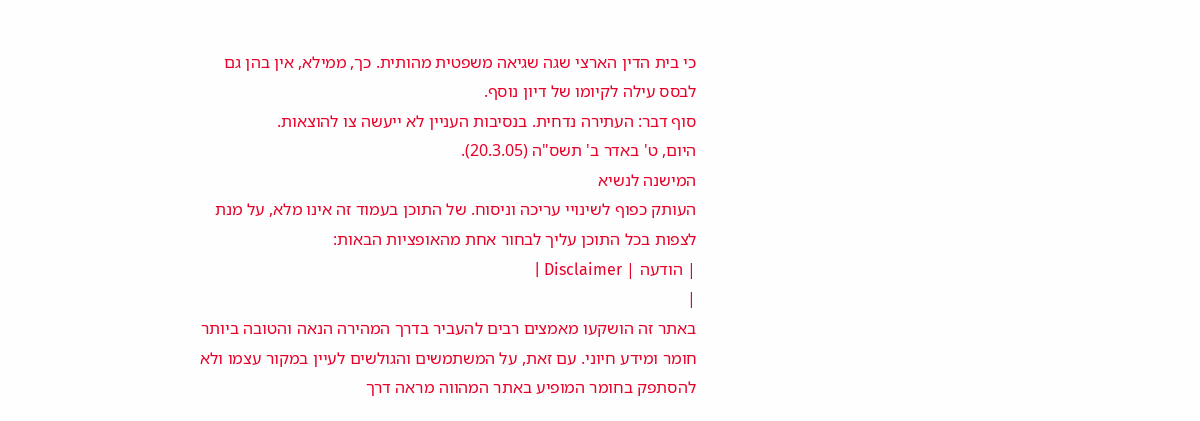כי בית הדין הארצי שגה שגיאה משפטית מהותית. כך, ממילא, אין בהן גם לבסס עילה לקיומו של דיון נוסף.
סוף דבר: העתירה נדחית. בנסיבות העניין לא ייעשה צו להוצאות.
היום, ט' באדר ב' תשס"ה (20.3.05).
המישנה לנשיא
העותק כפוף לשינויי עריכה וניסוח. של התוכן בעמוד זה אינו מלא, על מנת לצפות בכל התוכן עליך לבחור אחת מהאופציות הבאות:
| הודעה | Disclaimer |
|
באתר זה הושקעו מאמצים רבים להעביר בדרך המהירה הנאה והטובה ביותר חומר ומידע חיוני. עם זאת, על המשתמשים והגולשים לעיין במקור עצמו ולא להסתפק בחומר המופיע באתר המהווה מראה דרך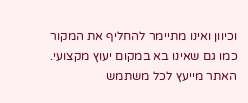וכיוון ואינו מתיימר להחליף את המקור כמו גם שאינו בא במקום יעוץ מקצועי. האתר מייעץ לכל משתמש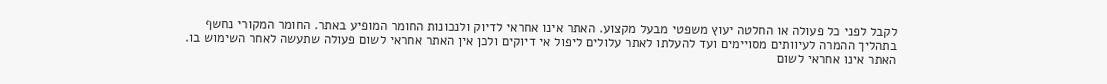לקבל לפני כל פעולה או החלטה יעוץ משפטי מבעל מקצוע. האתר אינו אחראי לדיוק ולנכונות החומר המופיע באתר. החומר המקורי נחשף בתהליך ההמרה לעיוותים מסויימים ועד להעלתו לאתר עלולים ליפול אי דיוקים ולכן אין האתר אחראי לשום פעולה שתעשה לאחר השימוש בו. האתר אינו אחראי לשום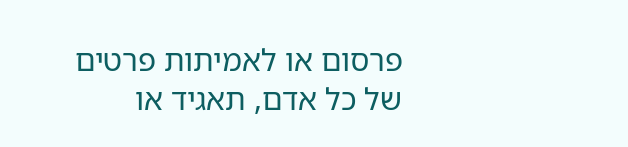פרסום או לאמיתות פרטים של כל אדם, תאגיד או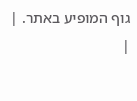גוף המופיע באתר. |
|